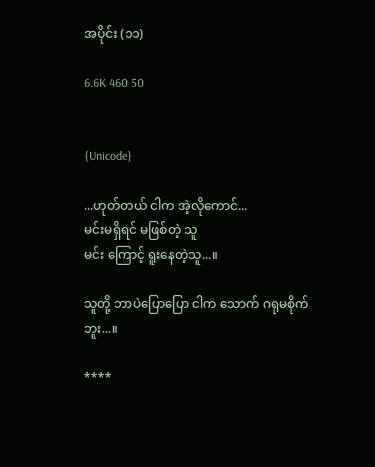အပိုင်း (၁၁)

6.6K 460 50


{Unicode}

...ဟုတ်တယ် ငါက အဲ့လိုကောင်...
မင်းမရှိရင် မဖြစ်တဲ့ သူ
မင်း ကြောင့် ရူးနေတဲ့သူ...။

သူတို့ ဘာပဲပြောပြော ငါက သောက် ဂရုမစိုက်ဘူး...။

****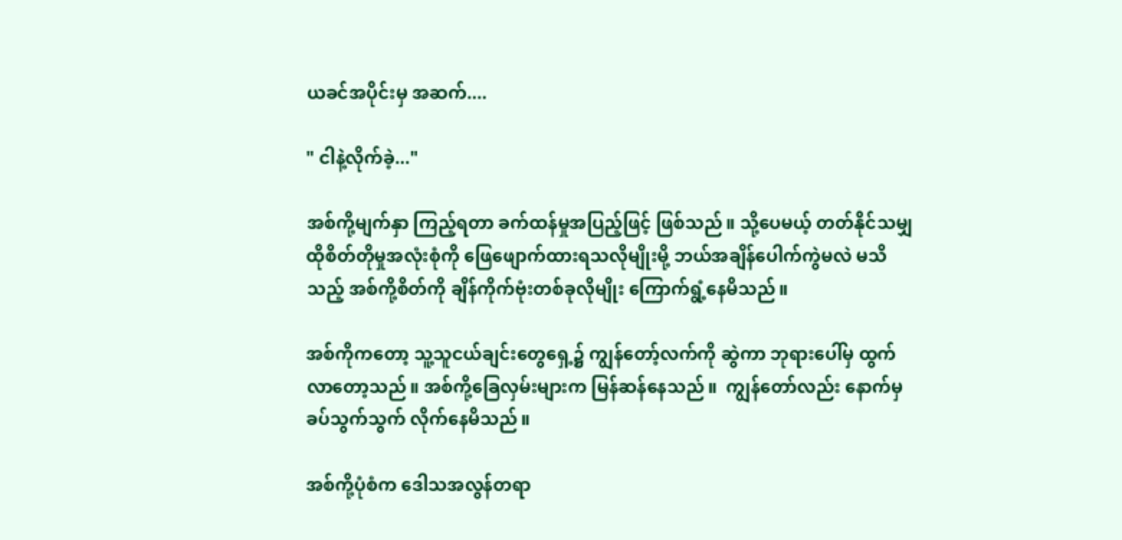ယခင်အပိုင်းမှ အဆက်....

" ငါနဲ့လိုက်ခဲ့..."

အစ်ကို့မျက်နှာ ကြည့်ရတာ ခက်ထန်မှုအပြည့်ဖြင့် ဖြစ်သည်။ သို့ပေမယ့် တတ်နိုင်သမျှ ထိုစိတ်တိုမှုအလုံးစုံကို ဖြေဖျောက်ထားရသလိုမျိုးမို့ ဘယ်အချိန်ပေါက်ကွဲမလဲ မသိသည့် အစ်ကို့စိတ်ကို ချိန်ကိုက်ဗုံးတစ်ခုလိုမျိုး ကြောက်ရွံ့နေမိသည်။

အစ်ကိုကတော့ သူ့သူငယ်ချင်းတွေရှေ့၌ ကျွန်တော့်လက်ကို ဆွဲကာ ဘုရားပေါ်မှ ထွက်လာတော့သည်။ အစ်ကို့ခြေလှမ်းများက မြန်ဆန်နေသည်။  ကျွန်တော်လည်း နောက်မှ ခပ်သွက်သွက် လိုက်နေမိသည်။

အစ်ကို့ပုံစံက ဒေါသအလွန်တရာ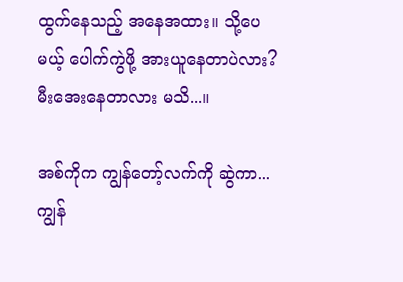ထွက်နေသည့် အနေအထား။ သို့ပေမယ့် ပေါက်ကွဲဖို့ အားယူနေတာပဲလား? မီးအေးနေတာလား မသိ...။

အစ်ကိုက ကျွန်တော့်လက်ကို ဆွဲကာ... ကျွန်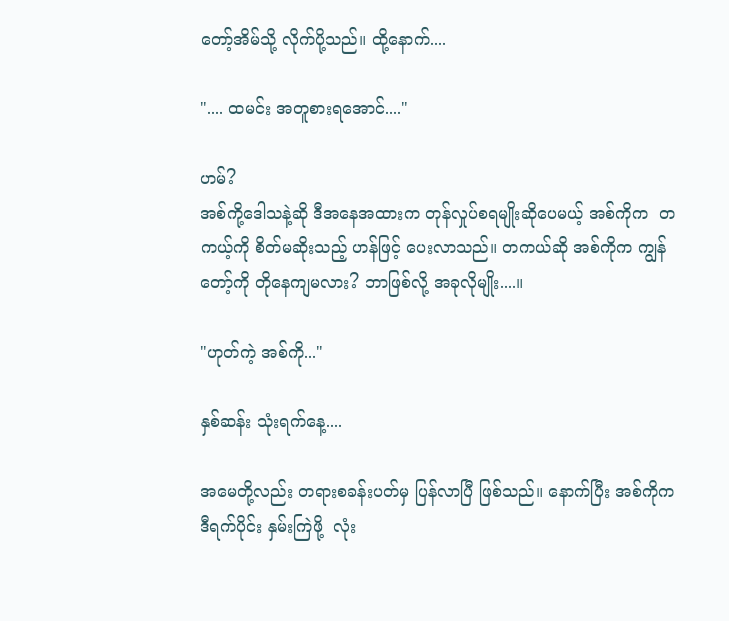တော့်အိမ်သို့ လိုက်ပို့သည်။ ထို့နောက်....

".... ထမင်း အတူစားရအောင်...."

ဟမ်?
အစ်ကို့ဒေါသနဲ့ဆို ဒီအနေအထားက တုန်လှုပ်စရမျိုးဆိုပေမယ့် အစ်ကိုက  တကယ့်ကို စိတ်မဆိုးသည့် ဟန်ဖြင့် ပေးလာသည်။ တကယ်ဆို အစ်ကိုက ကျွန်တော့်ကို တိုနေကျမလား? ဘာဖြစ်လို့ အခုလိုမျိုး....။

"ဟုတ်ကဲ့ အစ်ကို..."

နှစ်ဆန်း သုံးရက်နေ့....

အမေတို့လည်း တရားစခန်းပတ်မှ ပြန်လာပြီ ဖြစ်သည်။ နောက်ပြီး အစ်ကိုက ဒီရက်ပိုင်း နှမ်းကြဲဖို့  လုံး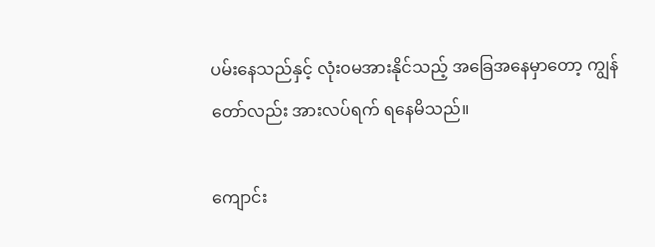ပမ်းနေသည်နှင့် လုံး၀မအားနိုင်သည့် အခြေအနေမှာတော့ ကျွန်တော်လည်း အားလပ်ရက် ရနေမိသည်။

ကျောင်း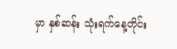မှာ နှစ်ဆန်း သုံးရက်နေ့တိုင်း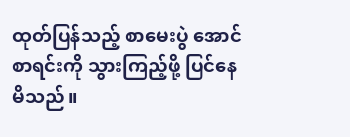ထုတ်ပြန်သည့် စာမေးပွဲ အောင်စာရင်းကို သွားကြည့်ဖို့ ပြင်နေမိသည်။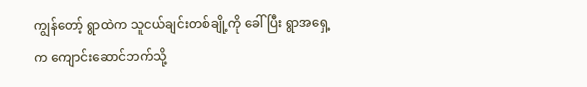ကျွန်တော့် ရွာထဲက သူငယ်ချင်းတစ်ချို့ကို ခေါ်ပြီး ရွာအရှေ့က ကျောင်းဆောင်ဘက်သို့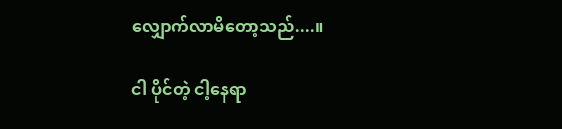လျှောက်လာမိတော့သည်....။

ငါ ပိုင်တဲ့ ငါ့နေရာ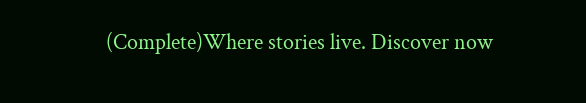(Complete)Where stories live. Discover now